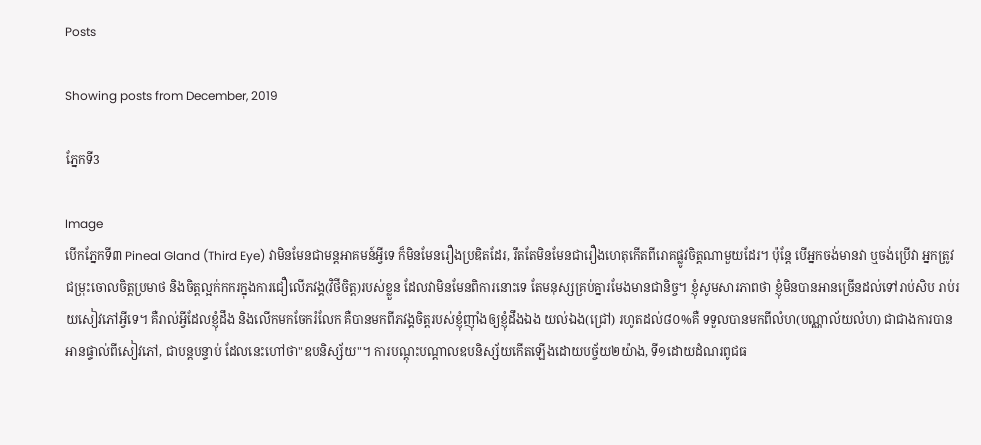Posts

Showing posts from December, 2019

ភ្នែកទី3

Image
បើកភ្នែកទី៣ Pineal Gland (Third Eye) វាមិនមែនជាមន្តអាគមន៍អ្វីទេ ក៏មិនមែនរឿងប្រឌិតដែរ, រឹតតែមិនមែនជារឿងហេតុកើតពីរោគផ្លូវចិត្តណាមួយដែរ។ ប៉ុន្តែ បើអ្នកចង់មានវា ឬចង់ប្រើវា អ្នកត្រូវជម្រុះចោលចិត្តប្រមាថ និងចិត្តល្អក់កករក្នុងការជឿលើភវង្គ(វិថីចិត្ត)របស់ខ្លួន ដែលវាមិនមែនពិការនោះទេ តែមនុស្សគ្រប់គ្នារមែងមានជានិច្ច។ ខ្ញុំសូមសារភាពថា ខ្ញុំមិនបានអានច្រើនដល់ទៅរាប់សិប រាប់រយសៀវភៅអ្វីទេ។ គឺរាល់អ្វីដែលខ្ញុំដឹង និងលើកមកចែករំលែក គឺបានមកពីភវង្គចិត្តរបស់ខ្ញុំញុាំងឲ្យខ្ញុំដឹងឯង យល់ឯង(ជ្រៅ) រហូតដល់៨០%គឺ ទទួលបានមកពីលំហ(បណ្ណាល័យលំហ) ជាជាងការបានអានផ្ទាល់ពីសៀវភៅ, ជាបន្តបន្ទាប់ ដែលនេះហៅថា"ឧបនិស្ស័យ"។ ការបណ្តុះបណ្តាលឧបនិស្ស័យកើតឡើងដោយបច្ច័យ២យ៉ាង, ទី១ដោយដំណរពូជធ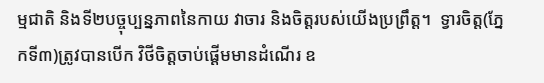ម្មជាតិ និងទី២បច្ចុប្បន្នភាពនៃកាយ វាចារ និងចិត្តរបស់យើងប្រព្រឹត្ត។  ទ្វារចិត្ត(ភ្នែកទី៣)ត្រូវបានបើក វិថីចិត្តចាប់ផ្តើមមានដំណើរ ឧ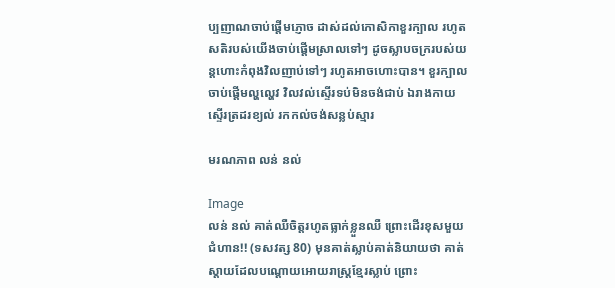ប្បញាណចាប់ផ្តើមភ្ញោច ដាស់ដល់កោសិកាខួរក្បាល រហូតសតិរបស់យើងចាប់ផ្តើមស្រាលទៅៗ ដូចស្លាបចក្ររបស់យន្តហោះកំពុងវិលញាប់ទៅៗ រហូតអាចហោះបាន។ ខួរក្បាលចាប់ផ្តើមល្ហល្ហេវ វិលវល់ស្ទើរទប់មិនចង់ជាប់ ឯរាងកាយស្ទើរត្រដរខ្យល់ រកកល់ចង់សន្លប់ស្មារ

មរណភាព លន់ នល់

Image
លន់ នល់ គាត់ឈឺចិត្តរហូតធ្លាក់ខ្លួនឈឺ ព្រោះដើរខុសមួយជំហាន!! (ទសវត្ស 80) មុនគាត់ស្លាប់គាត់និយាយថា គាត់ស្ដាយដែលបណ្ដោយអោយរាស្រ្ដខ្មែរស្លាប់ ព្រោះ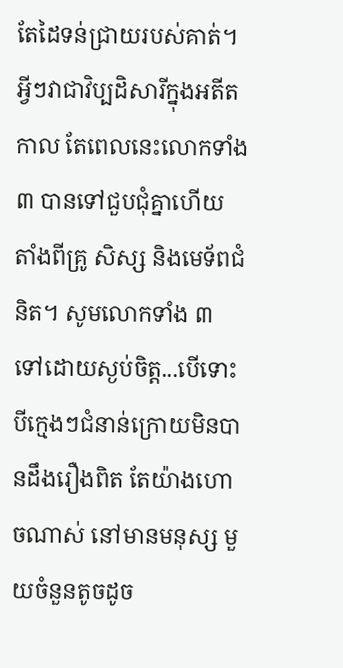តែដៃទន់ជ្រាយរបស់គាត់។ អ្វីៗវាជាវិប្បដិសារីក្នុងអតីតកាល តែពេលនេះលោកទាំង៣ បានទៅជួបជុំគ្នាហើយ តាំងពីគ្រូ សិស្ស និងមេទ័ពជំនិត។ សូមលោកទាំង ៣ ទៅដោយស្ងប់ចិត្ត...បើទោះបីក្មេងៗជំនាន់ក្រោយមិនបានដឹងរឿងពិត តែយ៉ាងហោចណាស់ នៅមានមនុស្ស មួយចំនួនតូចដូច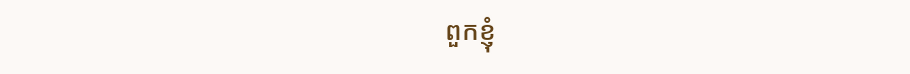ពួកខ្ញុំ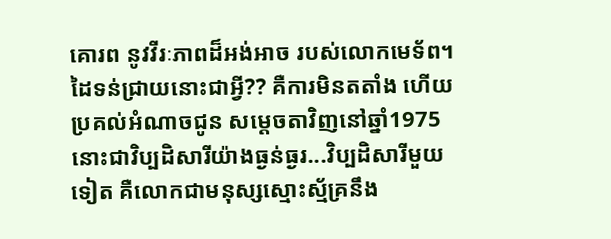គោរព នូវវីរៈភាពដ៏អង់អាច របស់លោកមេទ័ព។ ដៃទន់ជ្រាយនោះជាអ្វី?? គឺការមិនតតាំង ហើយប្រគល់អំណាចជូន សម្ដេចតាវិញនៅឆ្នាំ1975 នោះជាវិប្បដិសារីយ៉ាងធ្ងន់ធ្ងរ...វិប្បដិសារីមួយទៀត គឺលោកជាមនុស្សស្មោះស្ម័គ្រនឹង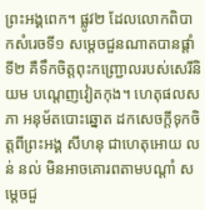ព្រះអង្គពេក។ ផ្លូវ២ ដែលលោកពិបាកសំរេចទី១ សម្ដេចជួនណាតបានផ្ដាំទី២ គឺទឹកចិត្តពុះកញ្ជ្រោលរបស់សេរីនិយម បណ្ដេញវៀតកុង។ ហេតុផលសភា អនុម័តបោះឆ្នោត ដកសេចក្ដីទុកចិត្តពីព្រះអង្គ សីហនុ ជាហេតុអោយ លន់ នល់ មិនអាចគោរពតាមបណ្ដាំ សម្ដេចជួ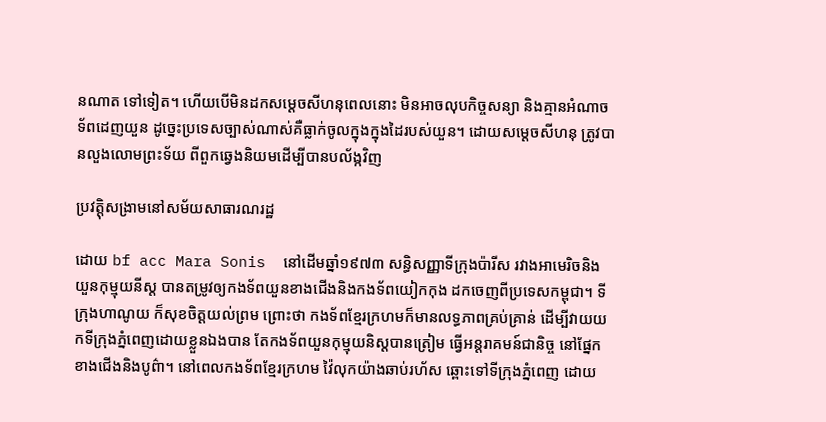នណាត ទៅទៀត។ ហើយបើមិនដកសម្ដេចសីហនុពេលនោះ មិនអាចលុបកិច្ចសន្យា និងគ្មានអំណាចទ័ពដេញយួន ដូច្នេះប្រទេសច្បាស់ណាស់គឺធ្លាក់ចូលក្នុងក្នុងដៃរបស់យួន។ ដោយសម្ដេចសីហនុ ត្រូវបានលួងលោមព្រះទ័យ ពីពួកឆ្វេងនិយមដើម្បីបានបល័ង្កវិញ

ប្រវត្តុិសង្រាមនៅសម័យសាធារណរដ្ឋ

ដោយ bf acc Mara Sonis  នៅដើមឆ្នាំ១៩៧៣ សន្ធិសញ្ញាទីក្រុងប៉ារីស រវាងអាមេរិចនិងយួនកុម្មុយនីស្ត បានតម្រូវឲ្យកងទ័ពយួនខាងជើងនិងកងទ័ពយៀកកុង ដកចេញពីប្រទេសកម្ពុជា។ ទីក្រុងហាណូយ ក៏សុខចិត្តយល់ព្រម ព្រោះថា កងទ័ពខ្មែរក្រហមក៏មានលទ្ធភាពគ្រប់គ្រាន់ ដើម្បីវាយយកទីក្រុងភ្នំពេញដោយខ្លួនឯងបាន តែកងទ័ពយួនកុម្មុយនិស្តបានត្រៀម ធ្វើអន្តរាគមន៍ជានិច្ច នៅផ្នែកខាងជើងនិងបូព៌ា។ នៅពេលកងទ័ពខ្មែរក្រហម វ៉ៃលុកយ៉ាងឆាប់រហ័ស ឆ្ពោះទៅទីក្រុងភ្នំពេញ ដោយ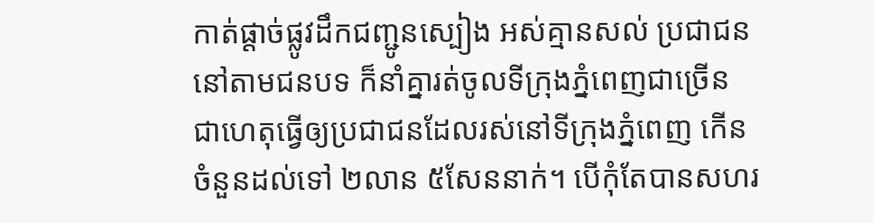កាត់ផ្ដាច់ផ្លូវដឹកជញ្ជូនស្បៀង អស់គ្មានសល់ ប្រជាជននៅតាមជនបទ ក៏នាំគ្នារត់ចូលទីក្រុងភ្នំពេញជាច្រើន ជាហេតុធ្វើឲ្យប្រជាជនដែលរស់នៅទីក្រុងភ្នំពេញ កើនចំនួនដល់ទៅ ២លាន ៥សែននាក់។ បើកុំតែបានសហរ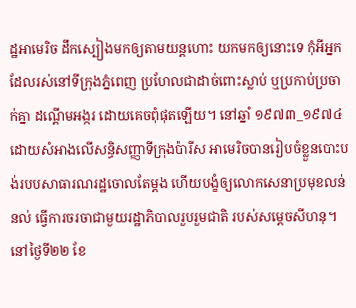ដ្ឋអាមេរិច ដឹកស្បៀងមកឲ្យតាមយន្តហោះ យកមកឲ្យនោះទេ កុំអីអ្នកដែលរស់នៅទីក្រុងភ្នំពេញ ប្រហែលជាដាច់ពោះស្លាប់ ឬប្រកាប់ប្រចាក់គ្នា ដណ្ដើមអង្ករ ដោយគេចពុំផុតឡើយ។ នៅឆ្នាំ ១៩៧៣_១៩៧៤ ដោយសំអាងលើសន្ធិសញ្ញាទីក្រុងប៉ារីស អាមេរិចបានរៀបចំខ្លួនបោះបង់របបសាធារណរដ្ឋចោលតែម្ដង ហើយបង្ខំឲ្យលោកសេនាប្រមុខលន់ នល់ ធ្វើការចរចាជាមួយរដ្ឋាភិបាលរួបរួមជាតិ របស់សម្ដេចសីហនុ។ នៅថ្ងៃទី២២ ខែ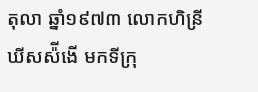តុលា ឆ្នាំ១៩៧៣ លោកហិន្រី ឃីសស៉ីងើ មកទីក្រុ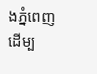ងភ្នំពេញដើម្ប